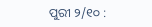ପୁରୀ ୨/୧୦ :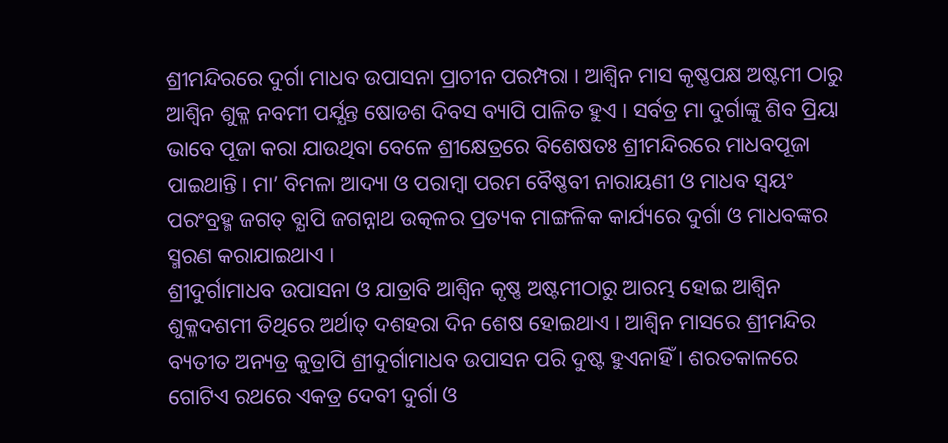ଶ୍ରୀମନ୍ଦିରରେ ଦୁର୍ଗା ମାଧବ ଉପାସନା ପ୍ରାଚୀନ ପରମ୍ପରା । ଆଶ୍ୱିନ ମାସ କୃଷ୍ଣପକ୍ଷ ଅଷ୍ଟମୀ ଠାରୁ ଆଶ୍ୱିନ ଶୁକ୍ଳ ନବମୀ ପର୍ଯ୍ଯନ୍ତ ଷୋଡଶ ଦିବସ ବ୍ୟାପି ପାଳିତ ହୁଏ । ସର୍ବତ୍ର ମା ଦୁର୍ଗାଙ୍କୁ ଶିବ ପ୍ରିୟା ଭାବେ ପୂଜା କରା ଯାଉଥିବା ବେଳେ ଶ୍ରୀକ୍ଷେତ୍ରରେ ବିଶେଷତଃ ଶ୍ରୀମନ୍ଦିରରେ ମାଧବପୂଜା ପାଇଥାନ୍ତି। ମା’ ବିମଳା ଆଦ୍ୟା ଓ ପରାମ୍ବା ପରମ ବୈଷ୍ଣବୀ ନାରାୟଣୀ ଓ ମାଧବ ସ୍ବୟଂ ପରଂବ୍ରହ୍ମ ଜଗତ୍ ବ୍ଯାପି ଜଗନ୍ନାଥ ଉତ୍କଳର ପ୍ରତ୍ୟକ ମାଙ୍ଗଳିକ କାର୍ଯ୍ୟରେ ଦୁର୍ଗା ଓ ମାଧବଙ୍କର ସ୍ମରଣ କରାଯାଇଥାଏ ।
ଶ୍ରୀଦୁର୍ଗାମାଧବ ଉପାସନା ଓ ଯାତ୍ରାବି ଆଶ୍ଵିନ କୃଷ୍ଣ ଅଷ୍ଟମୀଠାରୁ ଆରମ୍ଭ ହୋଇ ଆଶ୍ୱିନ ଶୁକ୍ଳଦଶମୀ ତିଥିରେ ଅର୍ଥାତ୍ ଦଶହରା ଦିନ ଶେଷ ହୋଇଥାଏ । ଆଶ୍ୱିନ ମାସରେ ଶ୍ରୀମନ୍ଦିର ବ୍ୟତୀତ ଅନ୍ୟତ୍ର କୁତ୍ରାପି ଶ୍ରୀଦୁର୍ଗାମାଧବ ଉପାସନ ପରି ଦୁଷ୍ଟ ହୁଏନାହିଁ । ଶରତକାଳରେ ଗୋଟିଏ ରଥରେ ଏକତ୍ର ଦେବୀ ଦୁର୍ଗା ଓ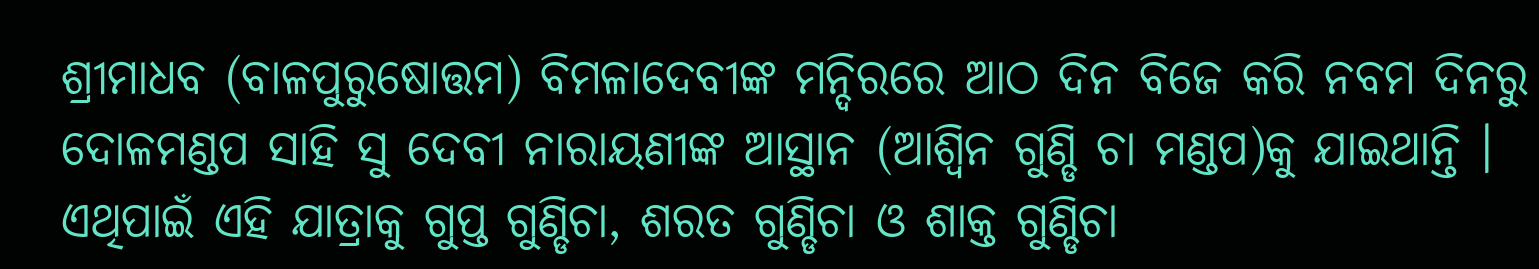ଶ୍ରୀମାଧବ (ବାଳପୁରୁଷୋତ୍ତମ) ବିମଳାଦେବୀଙ୍କ ମନ୍ଦିରରେ ଆଠ ଦିନ ବିଜେ କରି ନବମ ଦିନରୁ ଦୋଳମଣ୍ଡପ ସାହି ସୁ ଦେବୀ ନାରାୟଣୀଙ୍କ ଆସ୍ଥାନ (ଆଶ୍ଵିନ ଗୁଣ୍ଡି ଚା ମଣ୍ଡପ)କୁ ଯାଇଥାନ୍ତି । ଏଥିପାଇଁ ଏହି ଯାତ୍ରାକୁ ଗୁପ୍ତ ଗୁଣ୍ଡିଚା, ଶରତ ଗୁଣ୍ଡିଚା ଓ ଶାକ୍ତ ଗୁଣ୍ଡିଚା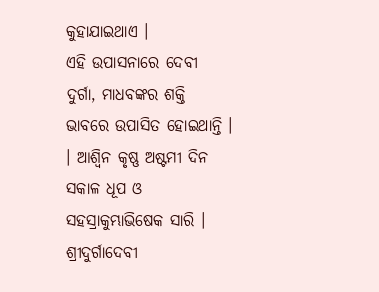କୁହାଯାଇଥାଏ ।
ଏହି ଉପାସନାରେ ଦେବୀ ଦୁର୍ଗା, ମାଧବଙ୍କର ଶକ୍ତି ଭାବରେ ଉପାସିତ ହୋଇଥାନ୍ତି । । ଆଶ୍ୱିନ କୃଷ୍ଣ ଅଷ୍ଟମୀ ଦିନ ସକାଳ ଧୂପ ଓ ସହସ୍ରାକୁମ୍ଭାଭିଷେକ ସାରି । ଶ୍ରୀଦୁର୍ଗାଦେବୀ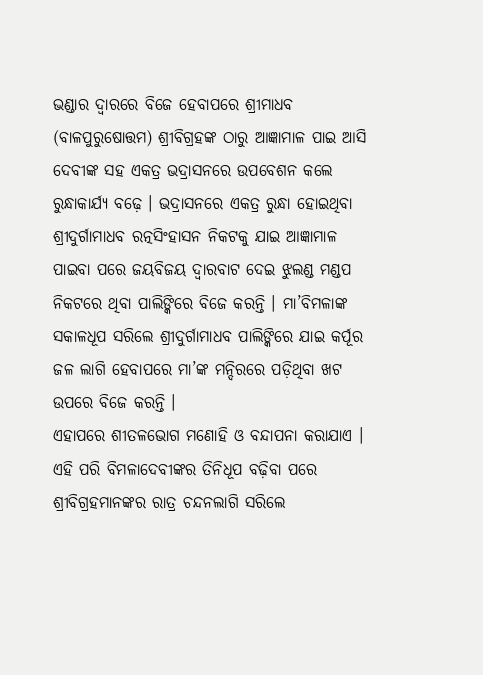ଭଣ୍ଡାର ଦ୍ଵାରରେ ବିଜେ ହେବାପରେ ଶ୍ରୀମାଧବ (ବାଳପୁରୁଷୋତ୍ତମ) ଶ୍ରୀବିଗ୍ରହଙ୍କ ଠାରୁ ଆଜ୍ଞାମାଳ ପାଇ ଆସି ଦେବୀଙ୍କ ସହ ଏକତ୍ର ଭଦ୍ରାସନରେ ଉପବେଶନ କଲେ ରୁନ୍ଧାକାର୍ଯ୍ୟ ବଢ଼େ । ଭଦ୍ରାସନରେ ଏକତ୍ର ରୁନ୍ଧା ହୋଇଥିବା ଶ୍ରୀଦୁର୍ଗାମାଧବ ରତ୍ନସିଂହାସନ ନିକଟକୁ ଯାଇ ଆଜ୍ଞାମାଳ ପାଇବା ପରେ ଜୟବିଜୟ ଦ୍ଵାରବାଟ ଦେଇ ଝୁଲଣ୍ଡ ମଣ୍ଡପ ନିକଟରେ ଥିବା ପାଲିଙ୍କିରେ ବିଜେ କରନ୍ତି । ମା’ବିମଳାଙ୍କ ସକାଳଧୂପ ସରିଲେ ଶ୍ରୀଦୁର୍ଗାମାଧବ ପାଲିଙ୍କିରେ ଯାଇ କର୍ପୂର ଜଳ ଲାଗି ହେବାପରେ ମା’ଙ୍କ ମନ୍ଦିରରେ ପଡ଼ିଥିବା ଖଟ ଉପରେ ବିଜେ କରନ୍ତି ।
ଏହାପରେ ଶୀତଳଭୋଗ ମଣୋହି ଓ ବନ୍ଦାପନା କରାଯାଏ । ଏହି ପରି ବିମଳାଦେବୀଙ୍କର ତିନିଧୂପ ବଢ଼ିବା ପରେ ଶ୍ରୀବିଗ୍ରହମାନଙ୍କର ରାତ୍ର ଚନ୍ଦନଲାଗି ସରିଲେ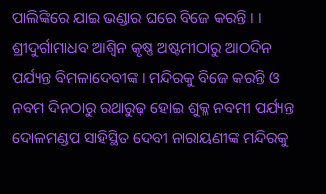ପାଲିଙ୍କିରେ ଯାଇ ଭଣ୍ଡାର ଘରେ ବିଜେ କରନ୍ତି । । ଶ୍ରୀଦୁର୍ଗାମାଧବ ଆଶ୍ୱିନ କୃଷ୍ଣ ଅଷ୍ଟମୀଠାରୁ ଆଠଦିନ ପର୍ଯ୍ୟନ୍ତ ବିମଳାଦେବୀଙ୍କ । ମନ୍ଦିରକୁ ବିଜେ କରନ୍ତି ଓ ନବମ ଦିନଠାରୁ ରଥାରୁଢ଼ ହୋଇ ଶୁକ୍ଳ ନବମୀ ପର୍ଯ୍ୟନ୍ତ ଦୋଳମଣ୍ଡପ ସାହିସ୍ଥିତ ଦେବୀ ନାରାୟଣୀଙ୍କ ମନ୍ଦିରକୁ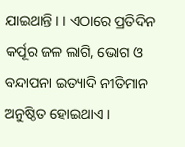ଯାଇଥାନ୍ତି । । ଏଠାରେ ପ୍ରତିଦିନ କର୍ପୂର ଜଳ ଲାଗି, ଭୋଗ ଓ ବନ୍ଦାପନା ଇତ୍ୟାଦି ନୀତିମାନ ଅନୁଷ୍ଠିତ ହୋଇଥାଏ ।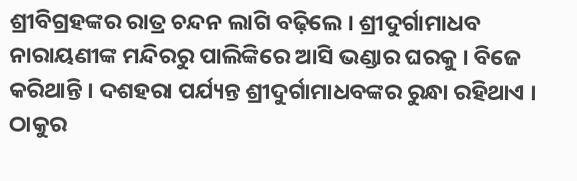ଶ୍ରୀବିଗ୍ରହଙ୍କର ରାତ୍ର ଚନ୍ଦନ ଲାଗି ବଢ଼ିଲେ । ଶ୍ରୀଦୁର୍ଗାମାଧବ ନାରାୟଣୀଙ୍କ ମନ୍ଦିରରୁ ପାଲିଙ୍କିରେ ଆସି ଭଣ୍ଡାର ଘରକୁ । ବିଜେ କରିଥାନ୍ତି । ଦଶହରା ପର୍ଯ୍ୟନ୍ତ ଶ୍ରୀଦୁର୍ଗାମାଧବଙ୍କର ରୁନ୍ଧା ରହିଥାଏ । ଠାକୁର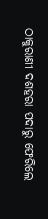ଠାକୁରାଣୀ ଦଶହରା ପଦାରୁ ଫେରିଲେ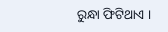ରୁନ୍ଧା ଫିଟିଥାଏ ।